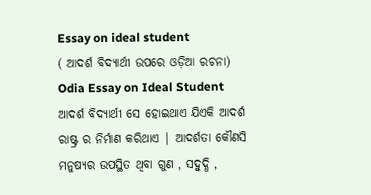Essay on ideal student
( ଆଦର୍ଶ ବିଦ୍ୟାର୍ଥୀ ଉପରେ ଓଡ଼ିଆ ରଚନା)
Odia Essay on Ideal Student
ଆଦର୍ଶ ବିଦ୍ୟାର୍ଥୀ ସେ ହୋଇଥାଏ ଯିଏକି ଆଦର୍ଶ ରାଷ୍ଟ୍ର ର ନିର୍ମାଣ କରିଥାଏ | ଆଦର୍ଶତା କୌଣସି ମନୁଷ୍ୟର ଉପସ୍ଥିତ ଥିବା ଗୁଣ , ସଦ୍ବୁଦ୍ଧି ,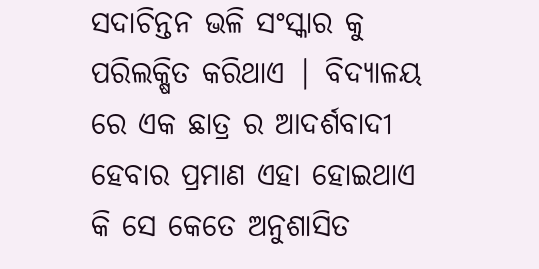ସଦାଚିନ୍ତନ ଭଳି ସଂସ୍କାର କୁ ପରିଲକ୍ଷିତ କରିଥାଏ | ବିଦ୍ୟାଳୟ ରେ ଏକ ଛାତ୍ର ର ଆଦର୍ଶବାଦୀ ହେବାର ପ୍ରମାଣ ଏହା ହୋଇଥାଏ କି ସେ କେତେ ଅନୁଶାସିତ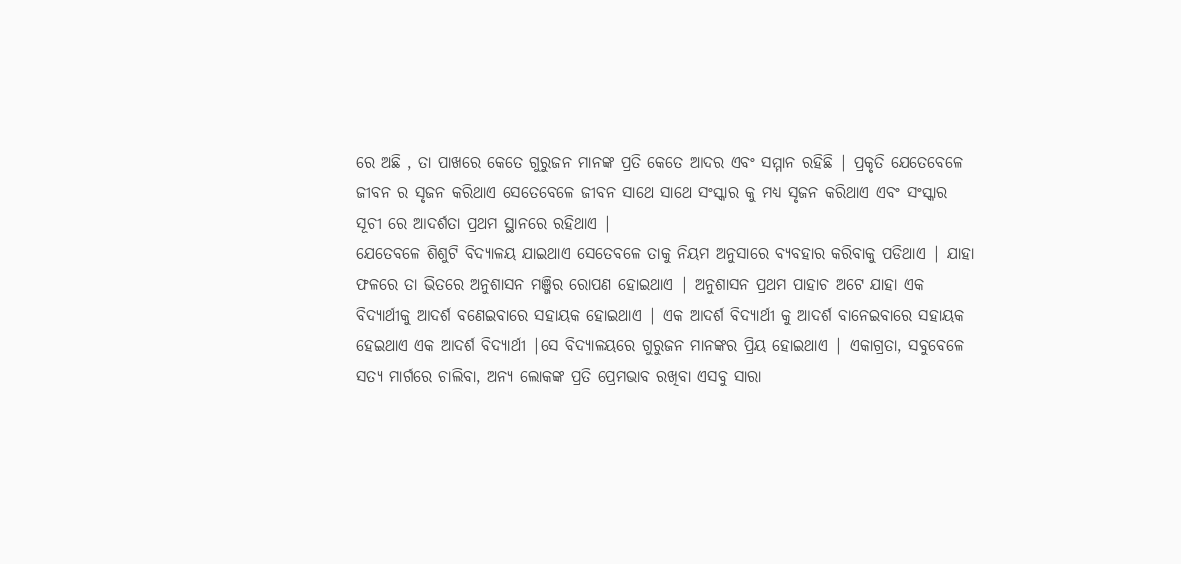ରେ ଅଛି , ତା ପାଖରେ କେତେ ଗୁରୁଜନ ମାନଙ୍କ ପ୍ରତି କେତେ ଆଦର ଏବଂ ସମ୍ମାନ ରହିଛି | ପ୍ରକୃତି ଯେତେବେଳେ ଜୀବନ ର ସୃଜନ କରିଥାଏ ସେତେବେଳେ ଜୀବନ ସାଥେ ସାଥେ ସଂସ୍କାର କୁ ମଧ୍ୟ ସୃଜନ କରିଥାଏ ଏବଂ ସଂସ୍କାର ସୂଚୀ ରେ ଆଦର୍ଶତା ପ୍ରଥମ ସ୍ଥାନରେ ରହିଥାଏ |
ଯେତେବଳେ ଶିଶୁଟି ବିଦ୍ୟାଳୟ ଯାଇଥାଏ ସେତେବଳେ ତାକୁ ନିୟମ ଅନୁସାରେ ବ୍ୟବହାର କରିବାକୁ ପଡିଥାଏ | ଯାହା ଫଳରେ ତା ଭିତରେ ଅନୁଶାସନ ମଞ୍ଜିର ରୋପଣ ହୋଇଥାଏ | ଅନୁଶାସନ ପ୍ରଥମ ପାହାଚ ଅଟେ ଯାହା ଏକ ବିଦ୍ୟାର୍ଥୀକୁ ଆଦର୍ଶ ବଣେଇବାରେ ସହାୟକ ହୋଇଥାଏ | ଏକ ଆଦର୍ଶ ବିଦ୍ୟାର୍ଥୀ କୁ ଆଦର୍ଶ ବାନେଇବାରେ ସହାୟକ ହେଇଥାଏ ଏକ ଆଦର୍ଶ ବିଦ୍ୟାର୍ଥୀ |ସେ ବିଦ୍ୟାଳୟରେ ଗୁରୁଜନ ମାନଙ୍କର ପ୍ରିୟ ହୋଇଥାଏ | ଏକାଗ୍ରତା, ସବୁବେଳେ ସତ୍ୟ ମାର୍ଗରେ ଚାଲିବା, ଅନ୍ୟ ଲୋକଙ୍କ ପ୍ରତି ପ୍ରେମଭାବ ରଖିବା ଏସବୁ ସାରା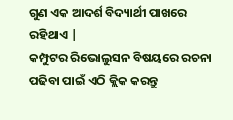ଗୁଣ ଏକ ଆଦର୍ଶ ବିଦ୍ୟାର୍ଥୀ ପାଖରେ ରହିଥାଏ |
କମ୍ପୁଟର ରିଭୋଲୁସନ ବିଷୟରେ ରଚନା ପଢିବା ପାଇଁ ଏଠି କ୍ଲିକ କରନ୍ତୁ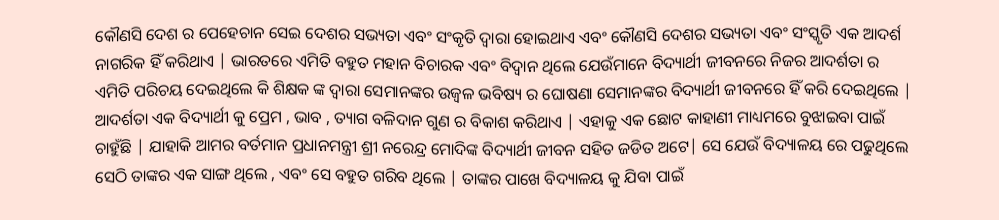କୌଣସି ଦେଶ ର ପେହେଚାନ ସେଇ ଦେଶର ସଭ୍ୟତା ଏବଂ ସଂକୃତି ଦ୍ୱାରା ହୋଇଥାଏ ଏବଂ କୌଣସି ଦେଶର ସଭ୍ୟତା ଏବଂ ସଂସ୍କୃତି ଏକ ଆଦର୍ଶ ନାଗରିକ ହିଁ କରିଥାଏ | ଭାରତରେ ଏମିତି ବହୁତ ମହାନ ବିଚାରକ ଏବଂ ବିଦ୍ୱାନ ଥିଲେ ଯେଉଁମାନେ ବିଦ୍ୟାର୍ଥୀ ଜୀବନରେ ନିଜର ଆଦର୍ଶତା ର ଏମିତି ପରିଚୟ ଦେଇଥିଲେ କି ଶିକ୍ଷକ ଙ୍କ ଦ୍ୱାରା ସେମାନଙ୍କର ଉଜ୍ଵଳ ଭବିଷ୍ୟ ର ଘୋଷଣା ସେମାନଙ୍କର ବିଦ୍ୟାର୍ଥୀ ଜୀବନରେ ହିଁ କରି ଦେଇଥିଲେ |
ଆଦର୍ଶତା ଏକ ବିଦ୍ୟାର୍ଥୀ କୁ ପ୍ରେମ , ଭାବ , ତ୍ୟାଗ ବଳିଦାନ ଗୁଣ ର ବିକାଶ କରିଥାଏ | ଏହାକୁ ଏକ ଛୋଟ କାହାଣୀ ମାଧ୍ୟମରେ ବୁଝାଇବା ପାଇଁ ଚାହୁଁଛି | ଯାହାକି ଆମର ବର୍ତମାନ ପ୍ରଧାନମନ୍ତ୍ରୀ ଶ୍ରୀ ନରେନ୍ଦ୍ର ମୋଦିଙ୍କ ବିଦ୍ୟାର୍ଥୀ ଜୀବନ ସହିତ ଜଡିତ ଅଟେ| ସେ ଯେଉଁ ବିଦ୍ୟାଳୟ ରେ ପଢୁଥିଲେ ସେଠି ତାଙ୍କର ଏକ ସାଙ୍ଗ ଥିଲେ , ଏବଂ ସେ ବହୁତ ଗରିବ ଥିଲେ | ତାଙ୍କର ପାଖେ ବିଦ୍ୟାଳୟ କୁ ଯିବା ପାଇଁ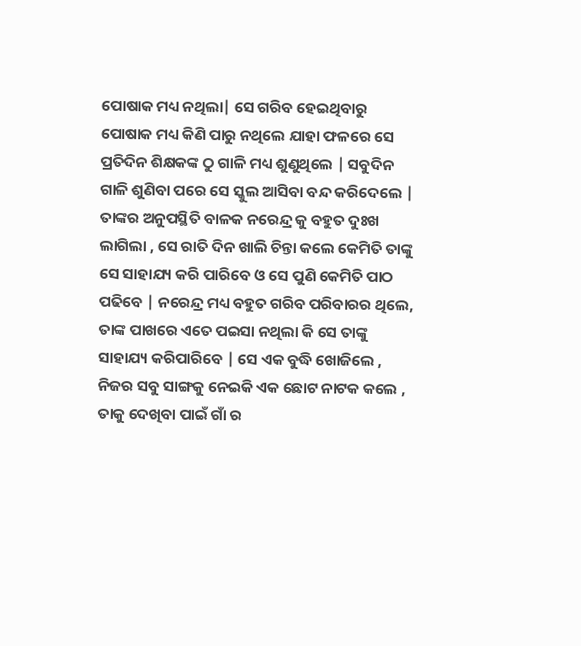ପୋଷାକ ମଧ୍ୟ ନଥିଲା| ସେ ଗରିବ ହେଇଥିବାରୁ ପୋଷାକ ମଧ୍ୟ କିଣି ପାରୁ ନଥିଲେ ଯାହା ଫଳରେ ସେ ପ୍ରତିଦିନ ଶିକ୍ଷକଙ୍କ ଠୁ ଗାଳି ମଧ୍ୟ ଶୁଣୁଥିଲେ | ସବୁଦିନ ଗାଳି ଶୁଣିବା ପରେ ସେ ସ୍କୁଲ ଆସିବା ବନ୍ଦ କରିଦେଲେ | ତାଙ୍କର ଅନୁପସ୍ଥିତି ବାଳକ ନରେନ୍ଦ୍ର କୁ ବହୁତ ଦୁଃଖ ଲାଗିଲା , ସେ ରାତି ଦିନ ଖାଲି ଚିନ୍ତା କଲେ କେମିତି ତାଙ୍କୁ ସେ ସାହାଯ୍ୟ କରି ପାରିବେ ଓ ସେ ପୁଣି କେମିତି ପାଠ ପଢିବେ | ନରେନ୍ଦ୍ର ମଧ୍ୟ ବହୁତ ଗରିବ ପରିବାରର ଥିଲେ, ତାଙ୍କ ପାଖରେ ଏତେ ପଇସା ନଥିଲା କି ସେ ତାଙ୍କୁ ସାହାଯ୍ୟ କରିପାରିବେ | ସେ ଏକ ବୁଦ୍ଧି ଖୋଜିଲେ , ନିଜର ସବୁ ସାଙ୍ଗକୁ ନେଇକି ଏକ ଛୋଟ ନାଟକ କଲେ , ତାକୁ ଦେଖିବା ପାଇଁ ଗାଁ ର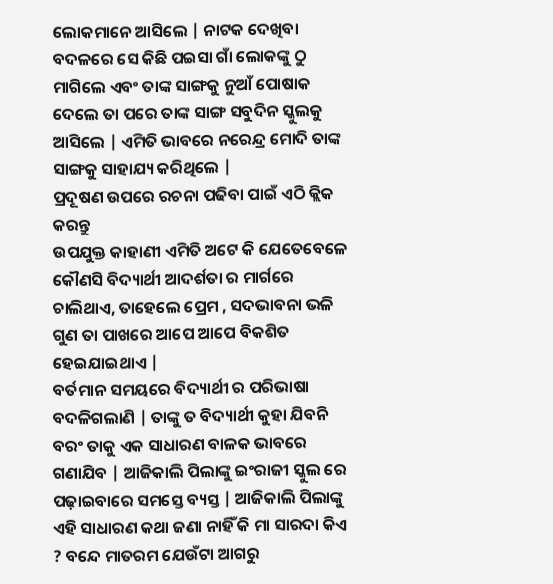ଲୋକମାନେ ଆସିଲେ | ନାଟକ ଦେଖିବା ବଦଳରେ ସେ କିଛି ପଇସା ଗାଁ ଲୋକଙ୍କୁ ଠୁ ମାଗିଲେ ଏବଂ ତାଙ୍କ ସାଙ୍ଗକୁ ନୁଆଁ ପୋଷାକ ଦେଲେ ତା ପରେ ତାଙ୍କ ସାଙ୍ଗ ସବୁଦିନ ସ୍କୁଲକୁ ଆସିଲେ | ଏମିତି ଭାବରେ ନରେନ୍ଦ୍ର ମୋଦି ତାଙ୍କ ସାଙ୍ଗକୁ ସାହାଯ୍ୟ କରିଥିଲେ |
ପ୍ରଦୂଷଣ ଉପରେ ରଚନା ପଢିବା ପାଇଁ ଏଠି କ୍ଲିକ କରନ୍ତୁ
ଉପଯୁକ୍ତ କାହାଣୀ ଏମିତି ଅଟେ କି ଯେତେବେଳେ କୌଣସି ବିଦ୍ୟାର୍ଥୀ ଆଦର୍ଶତା ର ମାର୍ଗରେ ଚାଲିଥାଏ, ତାହେଲେ ପ୍ରେମ , ସଦଭାବନା ଭଳି ଗୁଣ ତା ପାଖରେ ଆପେ ଆପେ ବିକଶିତ ହେଇଯାଇଥାଏ |
ବର୍ତମାନ ସମୟରେ ବିଦ୍ୟାର୍ଥୀ ର ପରିଭାଷା ବଦଳିଗଲାଣି | ତାଙ୍କୁ ତ ବିଦ୍ୟାର୍ଥୀ କୁହା ଯିବନି ବରଂ ତାକୁ ଏକ ସାଧାରଣ ବାଳକ ଭାବରେ ଗଣାଯିବ | ଆଜିକାଲି ପିଲାଙ୍କୁ ଇଂରାଜୀ ସ୍କୁଲ ରେ ପଢ଼ାଇବାରେ ସମସ୍ତେ ବ୍ୟସ୍ତ | ଆଜିକାଲି ପିଲାଙ୍କୁ ଏହି ସାଧାରଣ କଥା ଜଣା ନାହିଁ କି ମା ସାରଦା କିଏ ? ବନ୍ଦେ ମାତରମ ଯେଉଁଟା ଆଗରୁ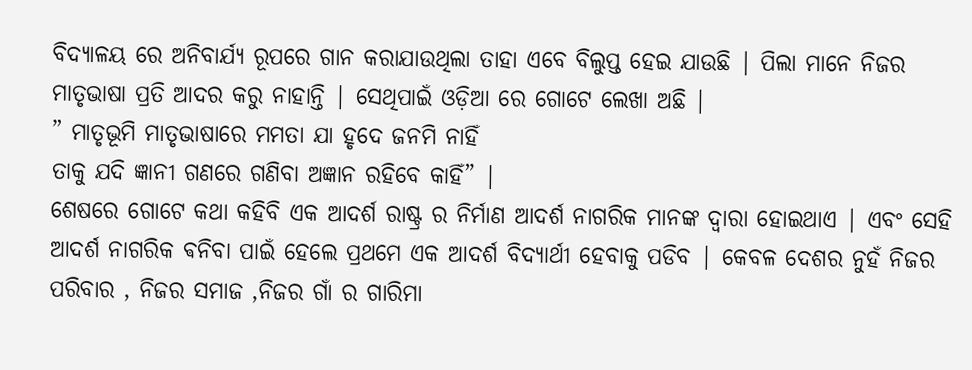ବିଦ୍ୟାଳୟ ରେ ଅନିବାର୍ଯ୍ୟ ରୂପରେ ଗାନ କରାଯାଉଥିଲା ତାହା ଏବେ ବିଲୁପ୍ତ ହେଇ ଯାଉଛି | ପିଲା ମାନେ ନିଜର ମାତୃଭାଷା ପ୍ରତି ଆଦର କରୁ ନାହାନ୍ତି | ସେଥିପାଇଁ ଓଡ଼ିଆ ରେ ଗୋଟେ ଲେଖା ଅଛି |
” ମାତୃଭୂମି ମାତୃଭାଷାରେ ମମତା ଯା ହୃଦେ ଜନମି ନାହିଁ
ତାକୁ ଯଦି ଜ୍ଞାନୀ ଗଣରେ ଗଣିବା ଅଜ୍ଞାନ ରହିବେ କାହିଁ” |
ଶେଷରେ ଗୋଟେ କଥା କହିବି ଏକ ଆଦର୍ଶ ରାଷ୍ଟ୍ର ର ନିର୍ମାଣ ଆଦର୍ଶ ନାଗରିକ ମାନଙ୍କ ଦ୍ୱାରା ହୋଇଥାଏ | ଏବଂ ସେହି ଆଦର୍ଶ ନାଗରିକ ଵନିବା ପାଇଁ ହେଲେ ପ୍ରଥମେ ଏକ ଆଦର୍ଶ ବିଦ୍ୟାର୍ଥୀ ହେବାକୁ ପଡିବ | କେବଳ ଦେଶର ନୁହଁ ନିଜର ପରିବାର , ନିଜର ସମାଜ ,ନିଜର ଗାଁ ର ଗାରିମା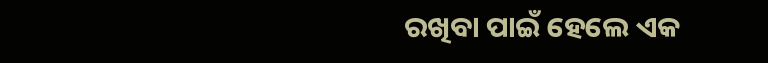ରଖିବା ପାଇଁ ହେଲେ ଏକ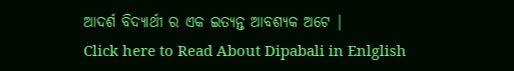ଆଦର୍ଶ ବିଦ୍ୟାର୍ଥୀ ର ଏକ ଇତ୍ୟନ୍ତ ଆବଶ୍ୟକ ଅଟେ |
Click here to Read About Dipabali in Enlglish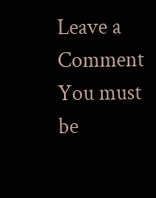Leave a Comment
You must be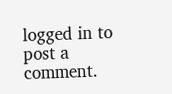logged in to post a comment.